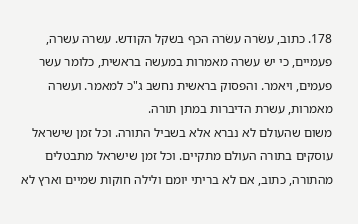178. כתוב, עשׂרה עשׂרה הכף בשקל הקודש. עשרה עשרה, פעמיים, כי יש עשרה מאמרות במעשה בראשית, כלומר עשר פעמים, ויאמר. והפסוק בראשית נחשב ג"כ למאמר. ועשרה מאמרות, עשרת הדיברות במתן תורה.
משום שהעולם לא נברא אלא בשביל התורה. וכל זמן שישראל עוסקים בתורה העולם מתקיים. וכל זמן שישראל מתבטלים מהתורה, כתוב, אם לא בריתי יומם ולילה חוקות שמיים וארץ לא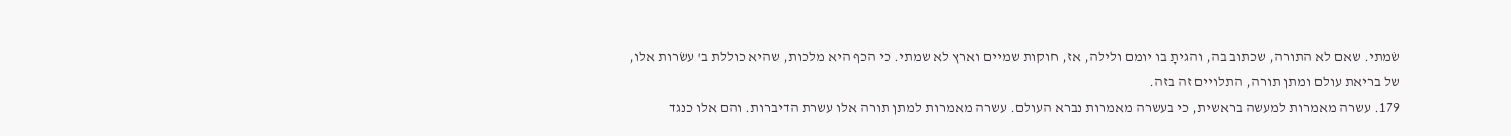שׂמתי. שאם לא התורה, שכתוב בה, והגיתָ בו יומם ולילה, אז, חוקות שמיים וארץ לא שמתי. כי הכף היא מלכות, שהיא כוללת ב' עשׂרות אלו, של בריאת עולם ומתן תורה, התלויים זה בזה.
179. עשרה מאמרות למעשה בראשית, כי בעשרה מאמרות נברא העולם. עשרה מאמרות למתן תורה אלו עשרת הדיברות. והם אלו כנגד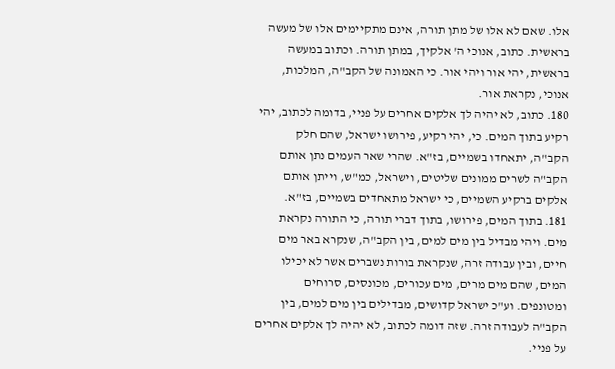אלו. שאם לא אלו של מתן תורה, אינם מתקיימים אלו של מעשה בראשית. כתוב, אנוכי ה' אלקיך, במתן תורה. וכתוב במעשה בראשית, יהי אור ויהי אור. כי האמונה של הקב"ה, המלכות, אנוכי, נקראת אור.
180. כתוב, לא יהיה לך אלקים אחרים על פניי, בדומה לכתוב, יהי רקיע בתוך המים. כי, יהי רקיע, פירושו ישראל, שהם חלק הקב"ה, יתאחדו בשמיים, בז"א. שהרי שאר העמים נתן אותם הקב"ה לשרים ממונים שליטים, וישראל, כמ"ש, וייתן אותם אלקים ברקיע השמיים, כי ישראל מתאחדים בשמיים, בז"א.
181. בתוך המים, פירושו, בתוך דברי תורה, כי התורה נקראת מים. ויהי מבדיל בין מים למים, בין הקב"ה, שנקרא באר מים חיים, ובין עבודה זרה, שנקראת בורות נשברים אשר לא יכילו המים, שהם מים מרים, מים עכורים, מכונסים, סרוחים ומטונפים. וע"כ ישראל קדושים, מבדילים בין מים למים, בין הקב"ה לעבודה זרה. שזה דומה לכתוב, לא יהיה לך אלקים אחרים על פניי.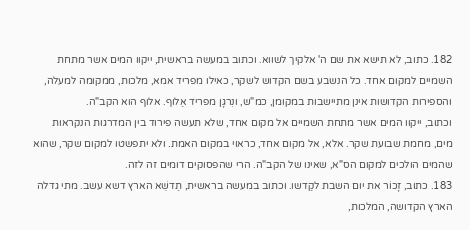182. כתוב, לא תישא את שם ה' אלקיך לשווא. וכתוב במעשה בראשית, ייקוו המים אשר מתחת השמיים למקום אחד. כל הנשבע בשם הקדוש לשקר, כאילו מפריד אמא, מלכות, ממקומה למעלה, והספירות הקדושות אינן מתיישבות במקומן, כמ"ש, ונִרגָן מפריד אַלוף. אלוף הוא הקב"ה.
וכתוב, ייקוו המים אשר מתחת השמיים אל מקום אחד, שלא תעשה פירוד בין המדרגות הנקראות מים, מחמת שבועת שקר. אלא, אל מקום אחד, כראוי במקום האמת. ולא יתפשטו למקום שקר, שהוא שהמים הולכים למקום הס"א, שאינו של הקב"ה. הרי שהפסוקים דומים זה לזה.
183. כתוב, זָכוֹר את יום השבת לקַדשו. וכתוב במעשה בראשית, תַדשֵׁא הארץ דשא עשב. מתי גדלה הארץ הקדושה, המלכות,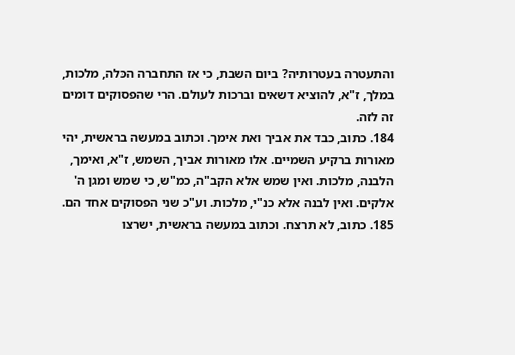והתעטרה בעטרותיה? ביום השבת, כי אז התחברה הכּלה, מלכות, במלך, ז"א, להוציא דשאים וברכות לעולם. הרי שהפסוקים דומים זה לזה.
184. כתוב, כבד את אביך ואת אימך. וכתוב במעשה בראשית, יהי מאורות ברקיע השמיים. אלו מאורות אביך, השמש, ז"א, ואימך, הלבנה, מלכות. ואין שמש אלא הקב"ה, כמ"ש, כי שמש ומגן ה' אלקים. ואין לבנה אלא כנ"י, מלכות. וע"כ שני הפסוקים אחד הם.
185. כתוב, לא תרצח. וכתוב במעשה בראשית, ישרצו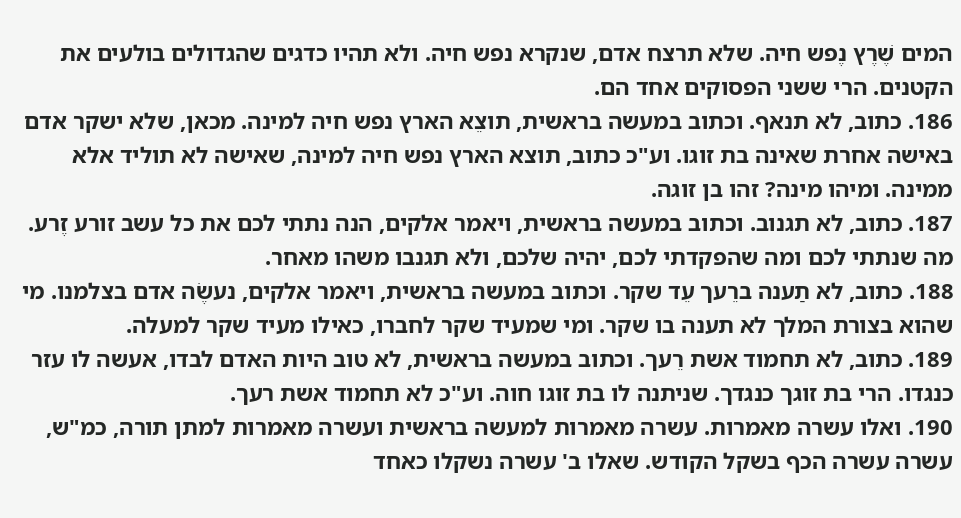המים שֶׁרֶץ נֶפש חיה. שלא תרצח אדם, שנקרא נפש חיה. ולא תהיו כדגים שהגדולים בולעים את הקטנים. הרי ששני הפסוקים אחד הם.
186. כתוב, לא תנאף. וכתוב במעשה בראשית, תוצֵא הארץ נפש חיה למינה. מכאן, שלא ישקר אדם באישה אחרת שאינה בת זוגו. וע"כ כתוב, תוצא הארץ נפש חיה למינה, שאישה לא תוליד אלא ממינה. ומיהו מינה? זהו בן זוגה.
187. כתוב, לא תגנוב. וכתוב במעשה בראשית, ויאמר אלקים, הנה נתתי לכם את כל עשב זורע זֶרע. מה שנתתי לכם ומה שהפקדתי לכם, יהיה שלכם, ולא תגנבו משהו מאחר.
188. כתוב, לא תַענה ברֵעך עֵד שקר. וכתוב במעשה בראשית, ויאמר אלקים, נעשֶׂה אדם בצלמנו. מי שהוא בצורת המלך לא תענה בו שקר. ומי שמעיד שקר לחברו, כאילו מעיד שקר למעלה.
189. כתוב, לא תחמוד אשת רֵעך. וכתוב במעשה בראשית, לא טוב היות האדם לבדו, אעשה לו עזר כנגדו. הרי בת זוגך כנגדך. שניתנה לו בת זוגו חוה. וע"כ לא תחמוד אשת רעך.
190. ואלו עשרה מאמרות. עשרה מאמרות למעשה בראשית ועשרה מאמרות למתן תורה, כמ"ש, עשרה עשרה הכף בשקל הקודש. שאלו ב' עשרה נשקלו כאחד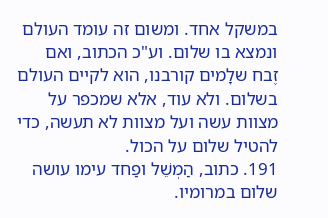במשקל אחד. ומשום זה עומד העולם ונמצא בו שלום. וע"כ הכתוב, ואם זֶבח שלָמים קורבנו, הוא לקיים העולם בשלום. ולא עוד, אלא שמכפר על מצוות עשה ועל מצוות לא תעשה, כדי להטיל שלום על הכול.
191. כתוב, הַמְשֵׁל ופַחד עימו עושה שלום במרומיו.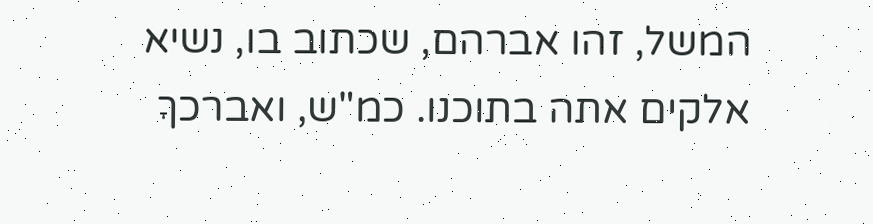המשל, זהו אברהם, שכתוב בו, נשיא אלקים אתה בתוכנו. כמ"ש, ואברכךָ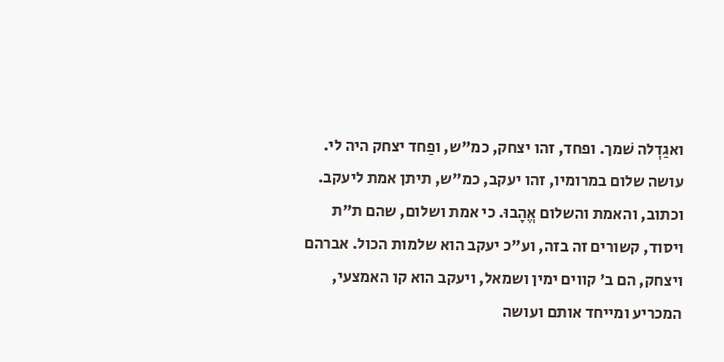ואגַדְלה שׁמך. ופחד, זהו יצחק, כמ"ש, ופַחד יצחק היה לי. עושה שלום במרומיו, זהו יעקב, כמ"ש, תיתן אמת ליעקב.
וכתוב, והאמת והשלום אֱהָבוּ. כי אמת ושלום, שהם ת"ת ויסוד, קשורים זה בזה, וע"כ יעקב הוא שלמות הכול. אברהם ויצחק, הם ב' קווים ימין ושמאל, ויעקב הוא קו האמצעי, המכריע ומייחד אותם ועושה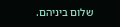שלום ביניהם.